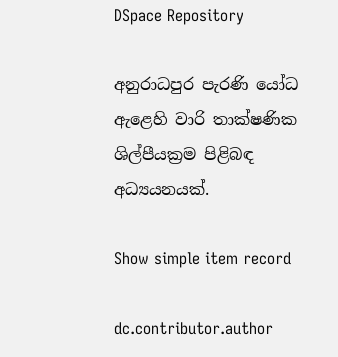DSpace Repository

අනුරාධපුර පැරණි යෝධ ඇළෙහි වාරි තාක්ෂණික ශිල්පීයක්‍රම පිළිබඳ අධ්‍යයනයක්.

Show simple item record

dc.contributor.author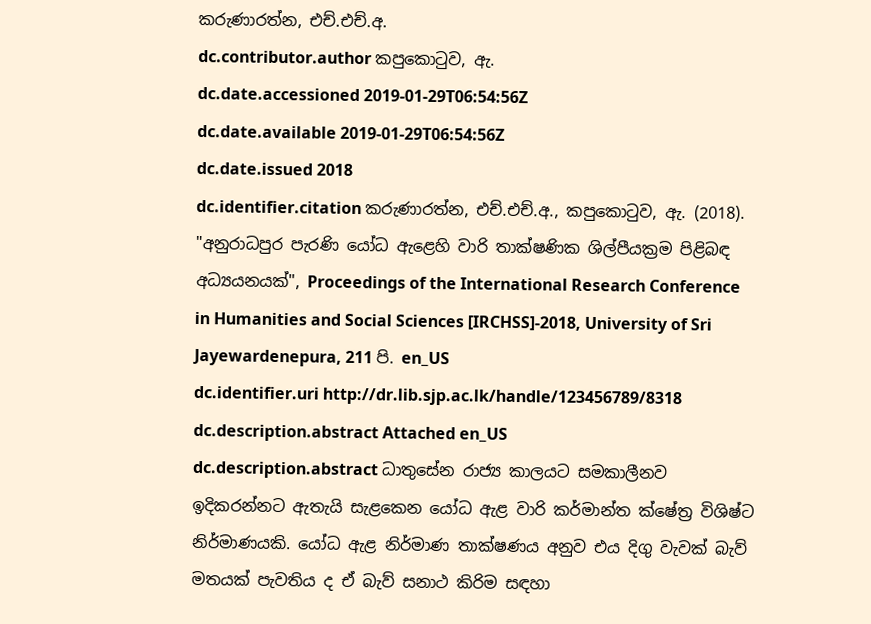කරුණාරත්න, එච්.එච්.අ.
dc.contributor.author කපුකොටුව, ඇ.
dc.date.accessioned 2019-01-29T06:54:56Z
dc.date.available 2019-01-29T06:54:56Z
dc.date.issued 2018
dc.identifier.citation කරුණාරත්න, එච්.එච්.අ., කපුකොටුව, ඇ. (2018). "අනුරාධපුර පැරණි යෝධ ඇළෙහි වාරි තාක්ෂණික ශිල්පීයක්‍රම පිළිබඳ අධ්‍යයනයක්", Proceedings of the International Research Conference in Humanities and Social Sciences [IRCHSS]-2018, University of Sri Jayewardenepura, 211 පි. en_US
dc.identifier.uri http://dr.lib.sjp.ac.lk/handle/123456789/8318
dc.description.abstract Attached en_US
dc.description.abstract ධාතුසේන රාජ්‍ය කාලයට සමකාලීනව ඉදිකරන්නට ඇතැයි සැළකෙන යෝධ ඇළ වාරි කර්මාන්ත ක්ෂේත්‍ර විශිෂ්ට නිර්මාණයකි. යෝධ ඇළ නිර්මාණ තාක්ෂණය අනුව එය දිගු වැවක් බැව් මතයක් පැවතිය ද ඒ බැව් සනාථ කිරිම සඳහා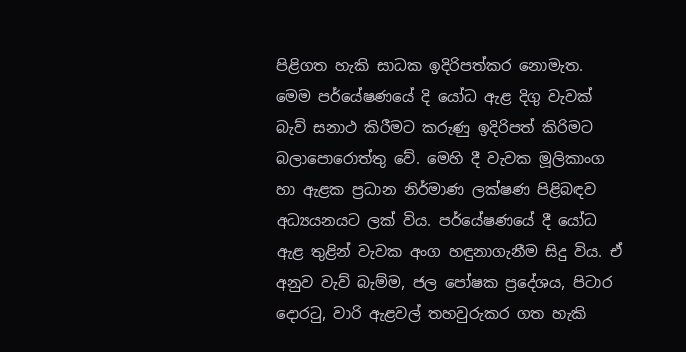පිළිගත හැකි සාධක ඉදිරිපත්කර නොමැත. මෙම පර්යේෂණයේ දි යෝධ ඇළ දිගු වැවක් බැව් සනාථ කිරීමට කරුණු ඉදිරිපත් කිරිමට බලාපොරොත්තු වේ. මෙහි දී වැවක මූලිකාංග හා ඇළක ප්‍රධාන නිර්මාණ ලක්ෂණ පිළිබඳව අධ්‍යයනයට ලක් විය. පර්යේෂණයේ දී යෝධ ඇළ තුළින් වැවක අංග හඳුනාගැනීම සිදු විය. ඒ අනුව වැව් බැම්ම, ජල පෝෂක ප්‍රදේශය, පිටාර දොරටු, වාරි ඇළවල් තහවුරුකර ගත හැකි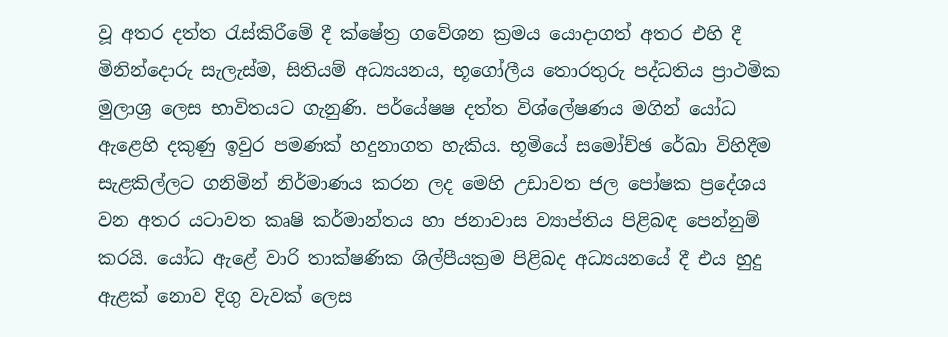වූ අතර දත්ත රැස්කිරීමේ දී ක්ෂේත්‍ර ගවේශන ක්‍රමය යොදාගත් අතර එහි දී මිනින්දොරු සැලැස්ම, සිතියම් අධ්‍යයනය, භූගෝලීය තොරතුරු පද්ධතිය ප්‍රාථමික මුලාශ්‍ර ලෙස භාවිතයට ගැනුණි. පර්යේෂෂ දත්ත විශ්ලේෂණය මගින් යෝධ ඇළෙහි දකුණු ඉවුර පමණක් හදුනාගත හැකිය. භූමියේ සමෝච්ඡ රේඛා විහිදීම සැළකිල්ලට ගනිමින් නිර්මාණය කරන ලද මෙහි උඩාවත ජල පෝෂක ප්‍රදේශය වන අතර යටාවත කෘෂි කර්මාන්තය හා ජනාවාස ව්‍යාප්තිය පිළිබඳ පෙන්නුම් කරයි. යෝධ ඇළේ වාරි තාක්ෂණික ශිල්පීයක්‍රම පිළිබද අධ්‍යයනයේ දී එය හුදු ඇළක් නොව දිගු වැවක් ලෙස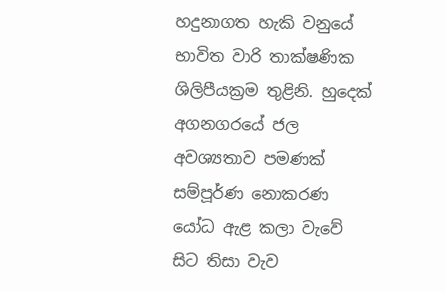හදුනාගත හැකි වනුයේ භාවිත වාරි තාක්ෂණික ශිලිපීයක්‍රම තුළිනි. හුදෙක් අගනගරයේ ජල අවශ්‍යතාව පමණක් සම්පූර්ණ නොකරණ යෝධ ඇළ කලා වැවේ සිට තිසා වැව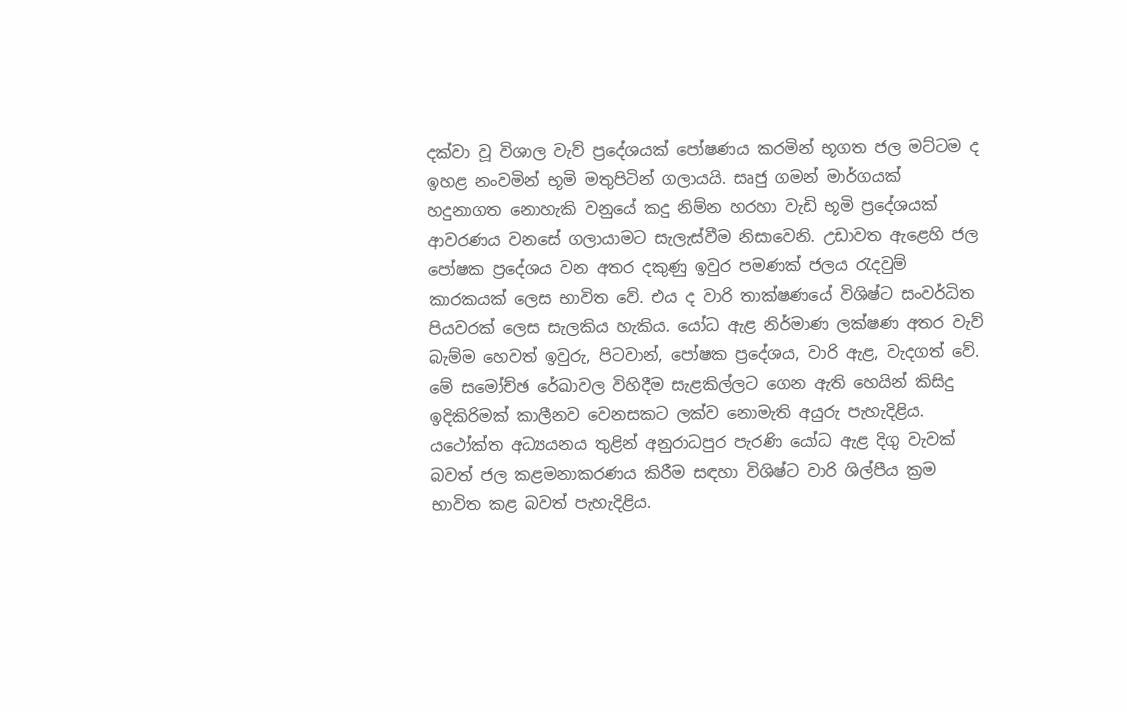දක්වා වූ විශාල වැව් ප්‍රදේශයක් පෝෂණය කරමින් භූගත ජල මට්ටම ද ඉහළ නංවමින් භූමි මතුපිටින් ගලායයි. සෘජු ගමන් මාර්ගයක් හදුනාගත නොහැකි වනුයේ කදු නිම්න හරහා වැඩි භූමි ප්‍රදේශයක් ආවරණය වනසේ ගලායාමට සැලැස්වීම නිසාවෙනි. උඩාවත ඇළෙහි ජල පෝෂක ප්‍රදේශය වන අතර දකුණු ඉවුර පමණක් ජලය රැදවුම් කාරකයක් ලෙස භාවිත වේ. එය ද වාරි තාක්ෂණයේ විශිෂ්ට සංවර්ධිත පියවරක් ලෙස සැලකිය හැකිය. යෝධ ඇළ නිර්මාණ ලක්ෂණ අතර වැව් බැම්ම හෙවත් ඉවුරු, පිටවාන්, පෝෂක ප්‍රදේශය, වාරි ඇළ, වැදගත් වේ. මේ සමෝච්ඡ රේඛාවල විහිදීම සැළකිල්ලට ගෙන ඇති හෙයින් කිසිදු ඉදිකිරිමක් කාලීනව වෙනසකට ලක්ව නොමැති අයුරු පැහැදිළිය. යථෝක්ත අධ්‍යයනය තුළින් අනුරාධපුර පැරණි යෝධ ඇළ දිගු වැවක් බවත් ජල කළමනාකරණය කිරීම සඳහා විශිෂ්ට වාරි ශිල්පීය ක්‍රම භාවිත කළ බවත් පැහැදිළිය.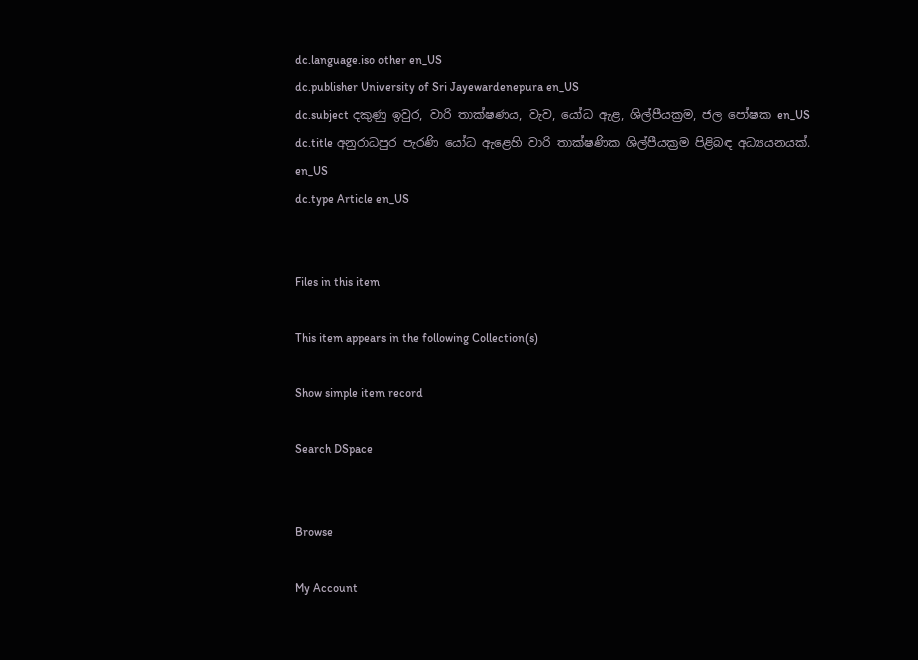dc.language.iso other en_US
dc.publisher University of Sri Jayewardenepura en_US
dc.subject දකුණු ඉවුර, වාරි තාක්ෂණය, වැව, යෝධ ඇළ, ශිල්පීයක්‍රම, ජල පෝෂක en_US
dc.title අනුරාධපුර පැරණි යෝධ ඇළෙහි වාරි තාක්ෂණික ශිල්පීයක්‍රම පිළිබඳ අධ්‍යයනයක්. en_US
dc.type Article en_US


Files in this item

This item appears in the following Collection(s)

Show simple item record

Search DSpace


Browse

My Account